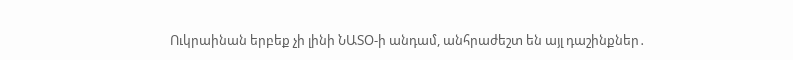Ուկրաինան երբեք չի լինի ՆԱՏՕ-ի անդամ, անհրաժեշտ են այլ դաշինքներ․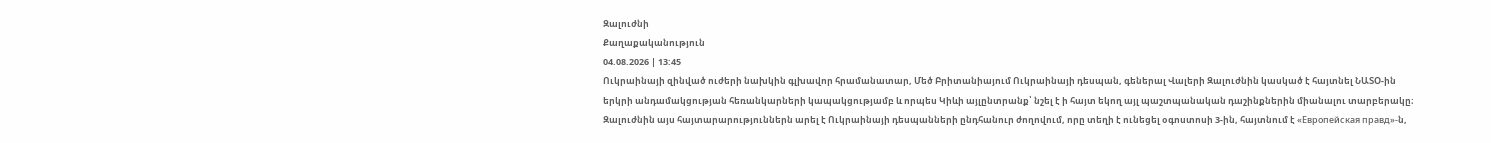Զալուժնի
Քաղաքականություն
04.08.2026 | 13:45
Ուկրաինայի զինված ուժերի նախկին գլխավոր հրամանատար, Մեծ Բրիտանիայում Ուկրաինայի դեսպան, գեներալ Վալերի Զալուժնին կասկած է հայտնել ՆԱՏՕ-ին երկրի անդամակցության հեռանկարների կապակցությամբ և որպես Կիևի այլընտրանք՝ նշել է ի հայտ եկող այլ պաշտպանական դաշինքներին միանալու տարբերակը։ Զալուժնին այս հայտարարություններն արել է Ուկրաինայի դեսպանների ընդհանուր ժողովում, որը տեղի է ունեցել օգոստոսի 3-ին, հայտնում է «Европейская правд»-ն,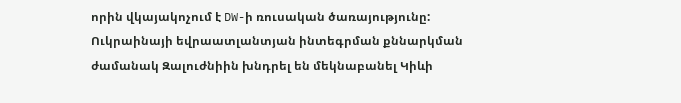որին վկայակոչում է DW-ի ռուսական ծառայությունը:
Ուկրաինայի եվրաատլանտյան ինտեգրման քննարկման ժամանակ Զալուժնիին խնդրել են մեկնաբանել Կիևի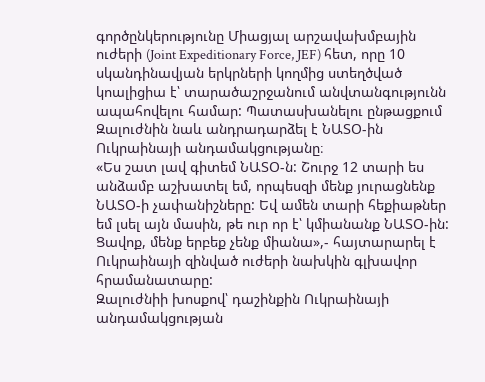գործընկերությունը Միացյալ արշավախմբային ուժերի (Joint Expeditionary Force, JEF) հետ, որը 10 սկանդինավյան երկրների կողմից ստեղծված կոալիցիա է՝ տարածաշրջանում անվտանգությունն ապահովելու համար: Պատասխանելու ընթացքում Զալուժնին նաև անդրադարձել է ՆԱՏՕ-ին Ուկրաինայի անդամակցությանը։
«Ես շատ լավ գիտեմ ՆԱՏՕ-ն: Շուրջ 12 տարի ես անձամբ աշխատել եմ, որպեսզի մենք յուրացնենք ՆԱՏՕ-ի չափանիշները: Եվ ամեն տարի հեքիաթներ եմ լսել այն մասին, թե ուր որ է՝ կմիանանք ՆԱՏՕ-ին: Ցավոք, մենք երբեք չենք միանա»,- հայտարարել է Ուկրաինայի զինված ուժերի նախկին գլխավոր հրամանատարը:
Զալուժնիի խոսքով՝ դաշինքին Ուկրաինայի անդամակցության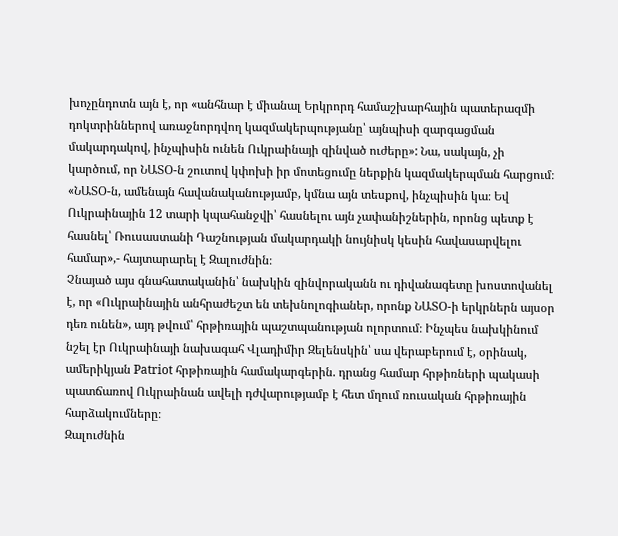խոչընդոտն այն է, որ «անհնար է միանալ Երկրորդ համաշխարհային պատերազմի դոկտրիններով առաջնորդվող կազմակերպությանը՝ այնպիսի զարգացման մակարդակով, ինչպիսին ունեն Ուկրաինայի զինված ուժերը»: Նա, սակայն, չի կարծում, որ ՆԱՏՕ-ն շուտով կփոխի իր մոտեցումը ներքին կազմակերպման հարցում։
«ՆԱՏՕ-ն, ամենայն հավանականությամբ, կմնա այն տեսքով, ինչպիսին կա։ Եվ Ուկրաինային 12 տարի կպահանջվի՝ հասնելու այն չափանիշներին, որոնց պետք է հասնել՝ Ռուսաստանի Դաշնության մակարդակի նույնիսկ կեսին հավասարվելու համար»,- հայտարարել է Զալուժնին։
Չնայած այս գնահատականին՝ նախկին զինվորականն ու դիվանագետը խոստովանել է, որ «Ուկրաինային անհրաժեշտ են տեխնոլոգիաներ, որոնք ՆԱՏՕ-ի երկրներն այսօր դեռ ունեն», այդ թվում՝ հրթիռային պաշտպանության ոլորտում։ Ինչպես նախկինում նշել էր Ուկրաինայի նախագահ Վլադիմիր Զելենսկին՝ սա վերաբերում է, օրինակ, ամերիկյան Patriot հրթիռային համակարգերին. դրանց համար հրթիռների պակասի պատճառով Ուկրաինան ավելի դժվարությամբ է հետ մղում ռուսական հրթիռային հարձակումները։
Զալուժնին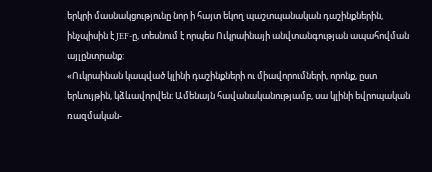երկրի մասնակցությունը նոր ի հայտ եկող պաշտպանական դաշինքներին, ինչպիսին է JEF-ը, տեսնում է որպես Ուկրաինայի անվտանգության ապահովման այլընտրանք:
«Ուկրաինան կապված կլինի դաշինքների ու միավորումների, որոնք, ըստ երևույթին, կձևավորվեն։ Ամենայն հավանականությամբ, սա կլինի եվրոպական ռազմական-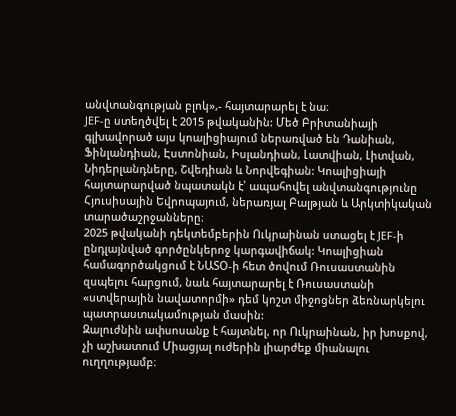անվտանգության բլոկ»,- հայտարարել է նա։
JEF-ը ստեղծվել է 2015 թվականին: Մեծ Բրիտանիայի գլխավորած այս կոալիցիայում ներառված են Դանիան, Ֆինլանդիան, Էստոնիան, Իսլանդիան, Լատվիան, Լիտվան, Նիդերլանդները, Շվեդիան և Նորվեգիան: Կոալիցիայի հայտարարված նպատակն է՝ ապահովել անվտանգությունը Հյուսիսային Եվրոպայում, ներառյալ Բալթյան և Արկտիկական տարածաշրջանները։
2025 թվականի դեկտեմբերին Ուկրաինան ստացել է JEF-ի ընդլայնված գործընկերոջ կարգավիճակ: Կոալիցիան համագործակցում է ՆԱՏՕ-ի հետ ծովում Ռուսաստանին զսպելու հարցում, նաև հայտարարել է Ռուսաստանի «ստվերային նավատորմի» դեմ կոշտ միջոցներ ձեռնարկելու պատրաստակամության մասին:
Զալուժնին ափսոսանք է հայտնել, որ Ուկրաինան, իր խոսքով, չի աշխատում Միացյալ ուժերին լիարժեք միանալու ուղղությամբ։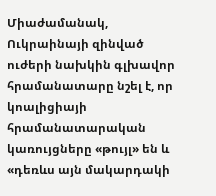Միաժամանակ, Ուկրաինայի զինված ուժերի նախկին գլխավոր հրամանատարը նշել է, որ կոալիցիայի հրամանատարական կառույցները «թույլ» են և «դեռևս այն մակարդակի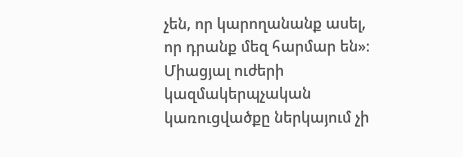չեն, որ կարողանանք ասել, որ դրանք մեզ հարմար են»։ Միացյալ ուժերի կազմակերպչական կառուցվածքը ներկայում չի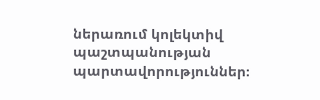ներառում կոլեկտիվ պաշտպանության պարտավորություններ։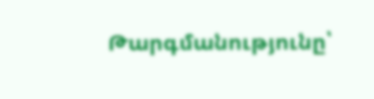Թարգմանությունը՝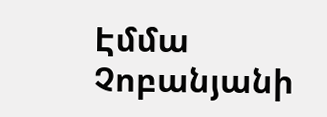Էմմա Չոբանյանի